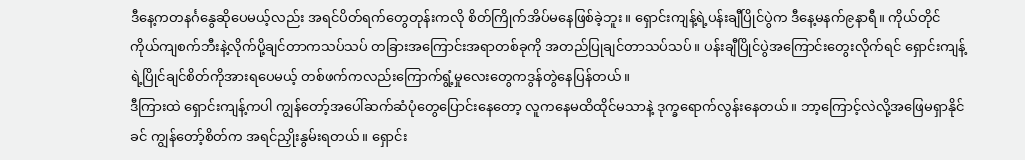ဒီနေ့ကတနင်္ဂနွေဆိုပေမယ့်လည်း အရင်ပိတ်ရက်တွေတုန်းကလို စိတ်ကြိုက်အိပ်မနေဖြစ်ခဲ့ဘူး။ ရှောင်းကျန့်ရဲ့ပန်းချီပြိုင်ပွဲက ဒီနေ့မနက်၉နာရီ။ ကိုယ်တိုင်ကိုယ်ကျစက်ဘီးနဲ့လိုက်ပို့ချင်တာကသပ်သပ် တခြားအကြောင်းအရာတစ်ခုကို အတည်ပြုချင်တာသပ်သပ်။ ပန်းချီပြိုင်ပွဲအကြောင်းတွေးလိုက်ရင် ရှောင်းကျန့်ရဲ့ပြိုင်ချင်စိတ်ကိုအားရပေမယ့် တစ်ဖက်ကလည်းကြောက်ရွံ့မှုလေးတွေကဒွန်တွဲနေပြန်တယ်။
ဒီကြားထဲ ရှောင်းကျန့်ကပါ ကျွန်တော့်အပေါ်ဆက်ဆံပုံတွေပြောင်းနေတော့ လူကနေမထိထိုင်မသာနဲ့ ဒုက္ခရောက်လွန်းနေတယ်။ ဘာ့ကြောင့်လဲလို့အဖြေမရှာနိုင်ခင် ကျွန်တော့်စိတ်က အရင်ညှိုးနွမ်းရတယ်။ ရှောင်း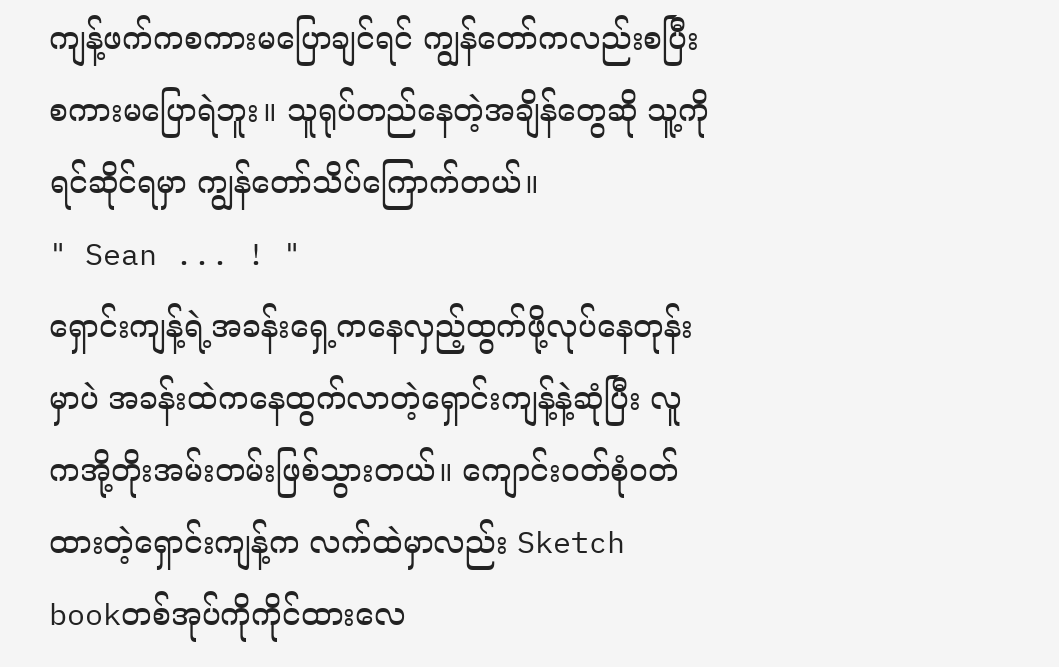ကျန့်ဖက်ကစကားမပြောချင်ရင် ကျွန်တော်ကလည်းစပြီး စကားမပြောရဲဘူး။ သူရုပ်တည်နေတဲ့အချိန်တွေဆို သူ့ကိုရင်ဆိုင်ရမှာ ကျွန်တော်သိပ်ကြောက်တယ်။
" Sean ... ! "
ရှောင်းကျန့်ရဲ့အခန်းရှေ့ကနေလှည့်ထွက်ဖို့လုပ်နေတုန်းမှာပဲ အခန်းထဲကနေထွက်လာတဲ့ရှောင်းကျန့်နဲ့ဆုံပြီး လူကအို့တိုးအမ်းတမ်းဖြစ်သွားတယ်။ ကျောင်းဝတ်စုံဝတ်ထားတဲ့ရှောင်းကျန့်က လက်ထဲမှာလည်း Sketch bookတစ်အုပ်ကိုကိုင်ထားလေ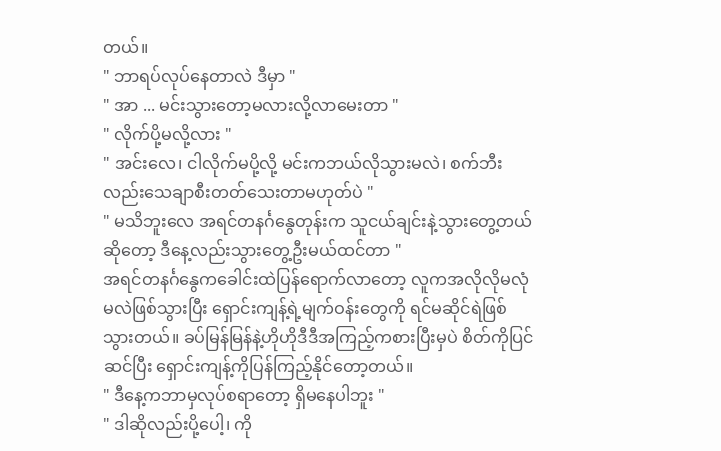တယ်။
" ဘာရပ်လုပ်နေတာလဲ ဒီမှာ "
" အာ ... မင်းသွားတော့မလားလို့လာမေးတာ "
" လိုက်ပို့မလို့လား "
" အင်းလေ၊ ငါလိုက်မပို့လို့ မင်းကဘယ်လိုသွားမလဲ၊ စက်ဘီးလည်းသေချာစီးတတ်သေးတာမဟုတ်ပဲ "
" မသိဘူးလေ အရင်တနင်္ဂနွေတုန်းက သူငယ်ချင်းနဲ့သွားတွေ့တယ်ဆိုတော့ ဒီနေ့လည်းသွားတွေ့ဦးမယ်ထင်တာ "
အရင်တနင်္ဂနွေကခေါင်းထဲပြန်ရောက်လာတော့ လူကအလိုလိုမလုံမလဲဖြစ်သွားပြီး ရှောင်းကျန့်ရဲ့မျက်ဝန်းတွေကို ရင်မဆိုင်ရဲဖြစ်သွားတယ်။ ခပ်မြန်မြန်နဲ့ဟိုဟိုဒီဒီအကြည့်ကစားပြီးမှပဲ စိတ်ကိုပြင်ဆင်ပြီး ရှောင်းကျန့်ကိုပြန်ကြည့်နိုင်တော့တယ်။
" ဒီနေ့ကဘာမှလုပ်စရာတော့ ရှိမနေပါဘူး "
" ဒါဆိုလည်းပို့ပေါ့၊ ကို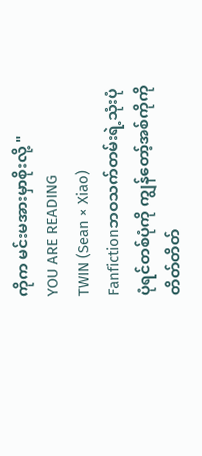ကိုက မင်းမအားမှာစိုးလို့ "
YOU ARE READING
TWIN (Sean × Xiao)
Fanfictionဘဝသက်တမ်းရဲ့သုံးပုံပုံရင်တစ်ပုံကို ကျွန်တော့်အစ်ကိုကို တိတ်တိတ်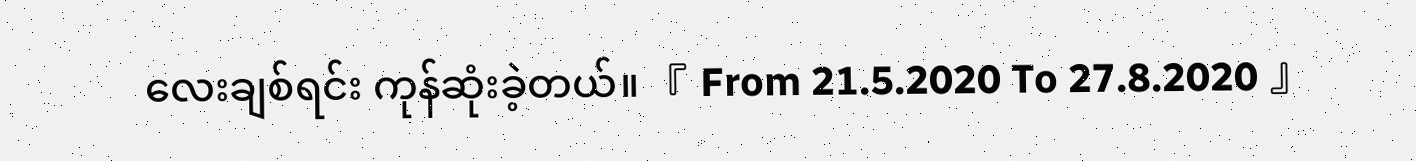လေးချစ်ရင်း ကုန်ဆုံးခဲ့တယ်။ 『 From 21.5.2020 To 27.8.2020 』